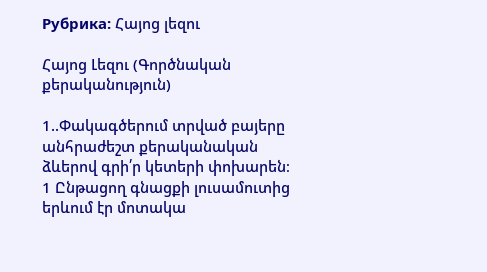Рубрика: Հայոց լեզու

Հայոց Լեզու (Գործնական քերականություն)

1..Փակագծերում տրված բայերը անհրաժեշտ քերականական ձևերով գրի՛ր կետերի փոխարեն։
1 Ընթացող գնացքի լուսամուտից երևում էր մոտակա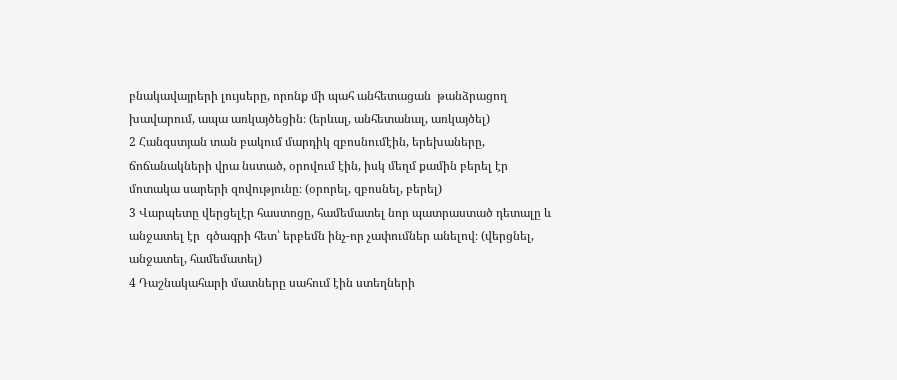բնակավայրերի լույսերը, որոնք մի պահ անհետացան  թանձրացող խավարում, ապա առկայծեցին։ (երևալ, անհետանալ, առկայծել)
2 Հանգստյան տան բակում մարդիկ զբոսնումէին, երեխաները, ճոճանակների վրա նստած, օրովում էին, իսկ մեղմ քամին բերել էր  մոտակա սարերի զովությունը։ (օրորել, զբոսնել, բերել)
3 Վարպետը վերցելէր հաստոցը, համեմատել նոր պատրաստած դետալը և անջատել էր  գծագրի հետ՝ երբեմն ինչ-որ չափումներ անելով։ (վերցնել, անջատել, համեմատել)
4 Դաշնակահարի մատները սահում էին ստեղների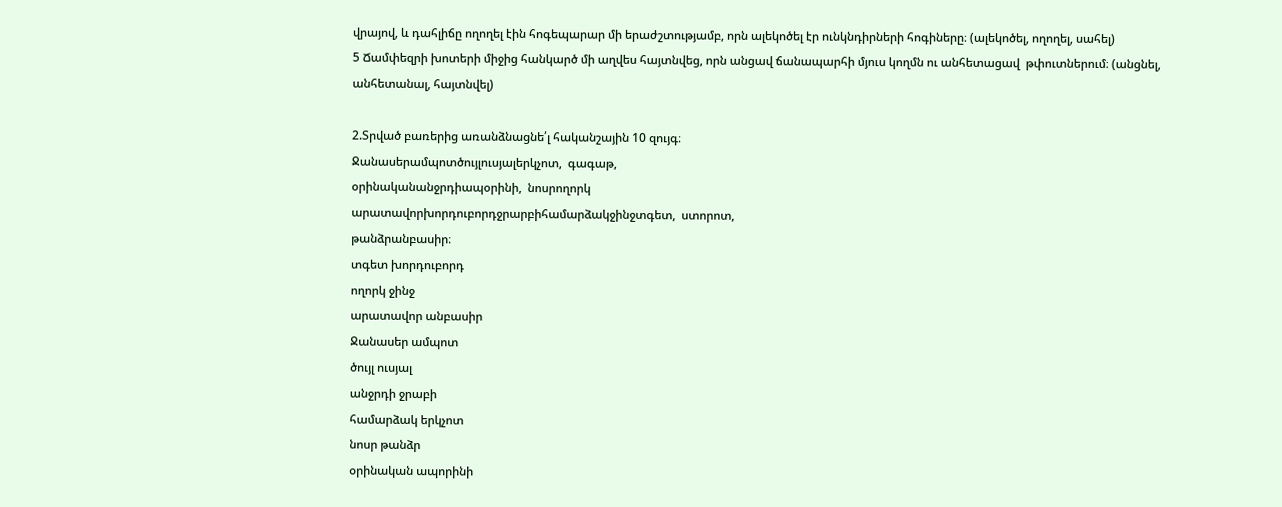վրայով, և դահլիճը ողողել էին հոգեպարար մի երաժշտությամբ, որն ալեկոծել էր ունկնդիրների հոգիները։ (ալեկոծել, ողողել, սահել)
5 Ճամփեզրի խոտերի միջից հանկարծ մի աղվես հայտնվեց, որն անցավ ճանապարհի մյուս կողմն ու անհետացավ  թփուտներում։ (անցնել, անհետանալ, հայտնվել)

2.Տրված բառերից առանձնացնե՛լ հականշային 10 զույգ։
Ջանասերամպոտծույլուսյալերկչոտ,  գագաթ,
օրինականանջրդիապօրինի,  նոսրողորկ
արատավորխորդուբորդջրարբիհամարձակջինջտգետ,  ստորոտ,
թանձրանբասիր։
տգետ խորդուբորդ
ողորկ ջինջ
արատավոր անբասիր
Ջանասեր ամպոտ
ծույլ ուսյալ
անջրդի ջրաբի
համարձակ երկչոտ
նոսր թանձր
օրինական ապորինի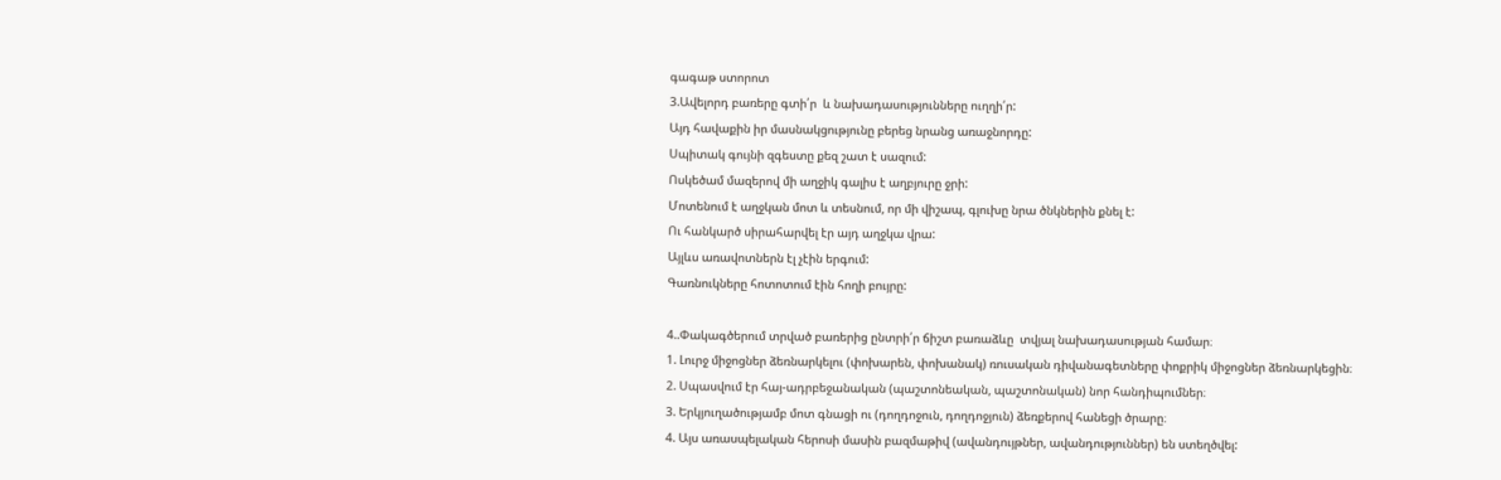գագաթ ստորոտ
3.Ավելորդ բառերը գտի՛ր  և նախադասությունները ուղղի՛ր:
Այդ հավաքին իր մասնակցությունը բերեց նրանց առաջնորդը:
Սպիտակ գույնի զգեստը քեզ շատ է սազում:
Ոսկեծամ մազերով մի աղջիկ գալիս է աղբյուրը ջրի:
Մոտենում է աղջկան մոտ և տեսնում, որ մի վիշապ, գլուխը նրա ծնկներին քնել է:
Ու հանկարծ սիրահարվել էր այդ աղջկա վրա:
Այլևս առավոտներն էլ չէին երգում:
Գառնուկները հոտոտում էին հողի բույրը:

4..Փակագծերում տրված բառերից ընտրի՛ր ճիշտ բառաձևը  տվյալ նախադասության համար։
1. Լուրջ միջոցներ ձեռնարկելու (փոխարեն, փոխանակ) ռուսական դիվանագետները փոքրիկ միջոցներ ձեռնարկեցին։
2. Սպասվում էր հայ-ադրբեջանական (պաշտոնեական, պաշտոնական) նոր հանդիպումներ։
3. Երկյուղածությամբ մոտ գնացի ու (դողդոջուն, դողդոջյուն) ձեռքերով հանեցի ծրարը։
4. Այս առասպելական հերոսի մասին բազմաթիվ (ավանդույթներ, ավանդություններ) են ստեղծվել: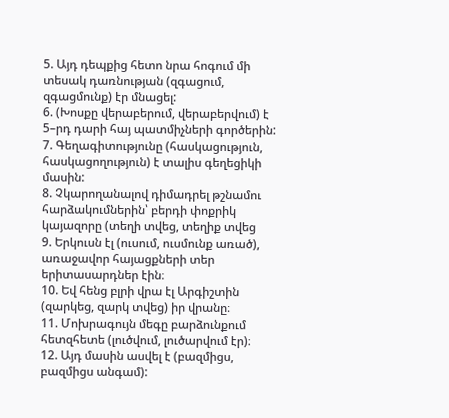5. Այդ դեպքից հետո նրա հոգում մի տեսակ դառնության (զգացում, զգացմունք) էր մնացել:
6. (Խոսքը վերաբերում, վերաբերվում) է 5–րդ դարի հայ պատմիչների գործերին:
7. Գեղագիտությունը (հասկացություն, հասկացողություն) է տալիս գեղեցիկի մասին:
8. Չկարողանալով դիմադրել թշնամու հարձակումներին՝ բերդի փոքրիկ կայազորը (տեղի տվեց, տեղիք տվեց
9. Երկուսն էլ (ուսում, ուսմունք առած), առաջավոր հայացքների տեր երիտասարդներ էին։
10. Եվ հենց բլրի վրա էլ Արգիշտին (զարկեց, զարկ տվեց) իր վրանը։
11. Մոխրագույն մեգը բարձունքում հետզհետե (լուծվում, լուծարվում էր)։
12. Այդ մասին ասվել է (բազմիցս, բազմիցս անգամ):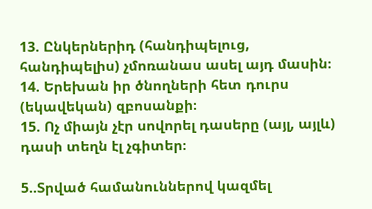13. Ընկերներիդ (հանդիպելուց, հանդիպելիս) չմոռանաս ասել այդ մասին։
14. Երեխան իր ծնողների հետ դուրս (եկավեկան) զբոսանքի։
15. Ոչ միայն չէր սովորել դասերը (այլ, այլև) դասի տեղն էլ չգիտեր։

5..Տրված համանուններով կազմել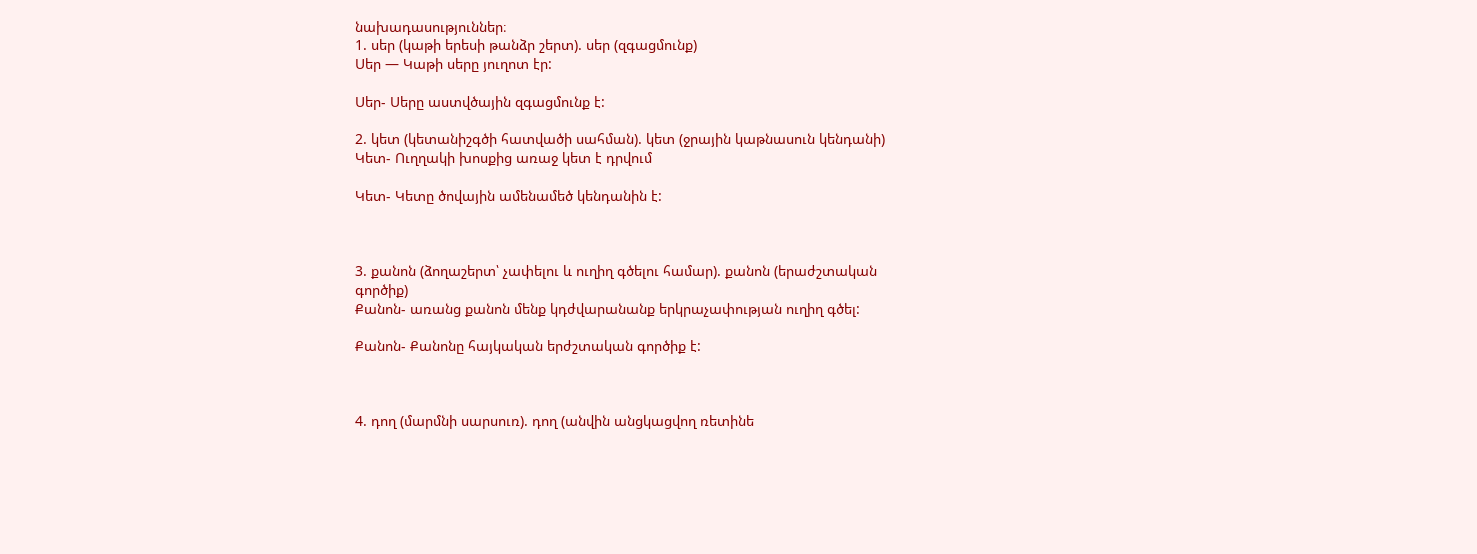նախադասություններ։
1. սեր (կաթի երեսի թանձր շերտ). սեր (զգացմունք)
Սեր — Կաթի սերը յուղոտ էր:

Սեր- Սերը աստվծային զգացմունք է:

2. կետ (կետանիշգծի հատվածի սահման). կետ (ջրային կաթնասուն կենդանի)
Կետ- Ուղղակի խոսքից առաջ կետ է դրվում

Կետ- Կետը ծովային ամենամեծ կենդանին է:



3. քանոն (ձողաշերտ՝ չափելու և ուղիղ գծելու համար). քանոն (երաժշտական
գործիք)
Քանոն- առանց քանոն մենք կդժվարանանք երկրաչափության ուղիղ գծել:

Քանոն- Քանոնը հայկական երժշտական գործիք է:



4. դող (մարմնի սարսուռ). դող (անվին անցկացվող ռետինե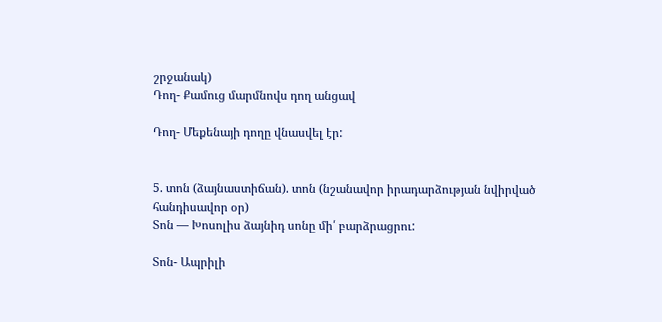շրջանակ)
Դող- Քամուց մարմնովս դող անցավ

Դող- Մեքենայի դողը վնասվել էր:


5. տոն (ձայնաստիճան). տոն (նշանավոր իրադարձության նվիրված
հանդիսավոր օր)
Տոն — Խոսոլիս ձայնիդ սոնը մի՛ բարձրացրու:

Տոն- Ապրիլի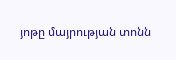յոթը մայրության տոնն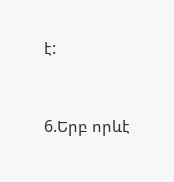է:



6.Երբ որևէ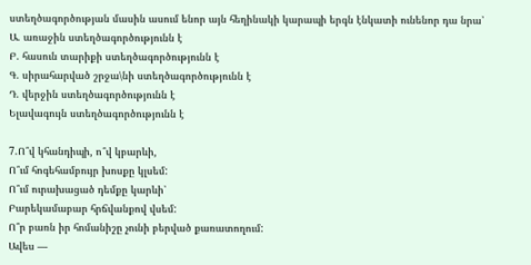ստեղծագործության մասին ասում ենոր այն հեղինակի կարապի երգն էնկատի ունենոր դա նրա՝
Ա. առաջին ստեղծագործությունն է
Բ. հասուն տարիքի ստեղծագործությունն է
Գ. սիրահարված շրջա\նի ստեղծագործությունն է
Դ. վերջին ստեղծագործությունն է
Ելավագույն ստեղծագործությունն է

7.Ո՞վ կհանդիպի, ո՞վ կբարևի,
Ո՞ւմ հոգեհամբույր խոսքը կլսեմ:
Ո՞ւմ ուրախացած դեմքը կարևի՝
Բարեկամաբար հրճվանքով վսեմ:
Ո՞ր բառն իր հոմանիշը չունի բերված քառատողում:
Ավես —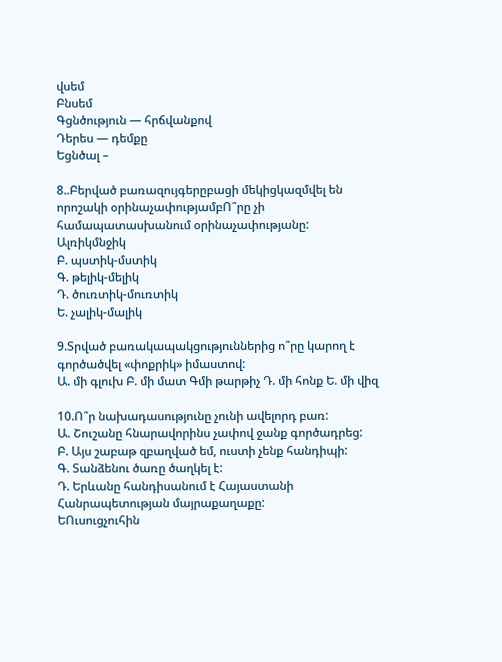վսեմ
Բնսեմ
Գցնծություն — հրճվանքով
Դերես — դեմքը
Եցնծալ –

8..Բերված բառազույգերըբացի մեկիցկազմվել են որոշակի օրինաչափությամբՈ՞րը չի համապատասխանում օրինաչափությանը:
Ալռիկմնջիկ
Բ. պստիկ-մստիկ
Գ. թելիկ-մելիկ
Դ. ծուռտիկ-մուռտիկ
Ե. չալիկ-մալիկ

9.Տրված բառակապակցություններից ո՞րը կարող է գործածվել «փոքրիկ» իմաստով:
Ա. մի գլուխ Բ. մի մատ Գմի թարթիչ Դ. մի հոնք Ե. մի վիզ

10.Ո՞ր նախադասությունը չունի ավելորդ բառ:
Ա. Շուշանը հնարավորինս չափով ջանք գործադրեց:
Բ. Այս շաբաթ զբաղված եմ, ուստի չենք հանդիպի:
Գ. Տանձենու ծառը ծաղկել է:
Դ. Երևանը հանդիսանում է Հայաստանի Հանրապետության մայրաքաղաքը:
ԵՈւսուցչուհին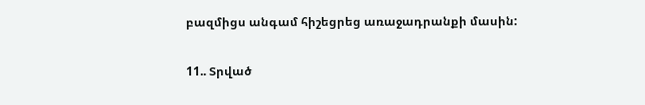բազմիցս անգամ հիշեցրեց առաջադրանքի մասին:

11.. Տրված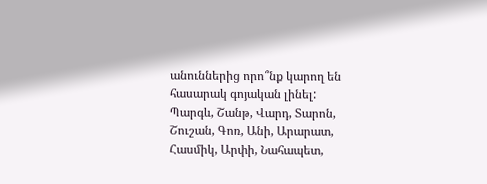անուններից որո՞նք կարող են հասարակ գոյական լինել:
Պարգև, Շանթ, Վարդ, Տարոն, Շուշան, Գոռ, Անի, Արարատ, Հասմիկ, Արփի, Նահապետ,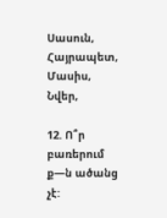Սասուն, Հայրապետ, Մասիս, Նվեր,

12. Ո՞ր բառերում ք—ն ածանց չէ: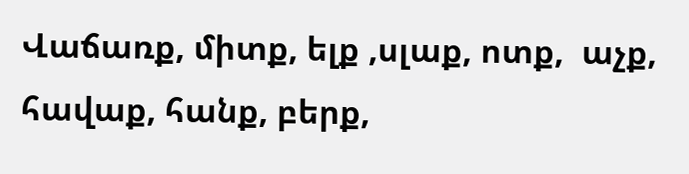Վաճառք, միտք, ելք ,սլաք, ոտք,  աչք, հավաք, հանք, բերք,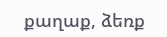քաղաք, ձեռք